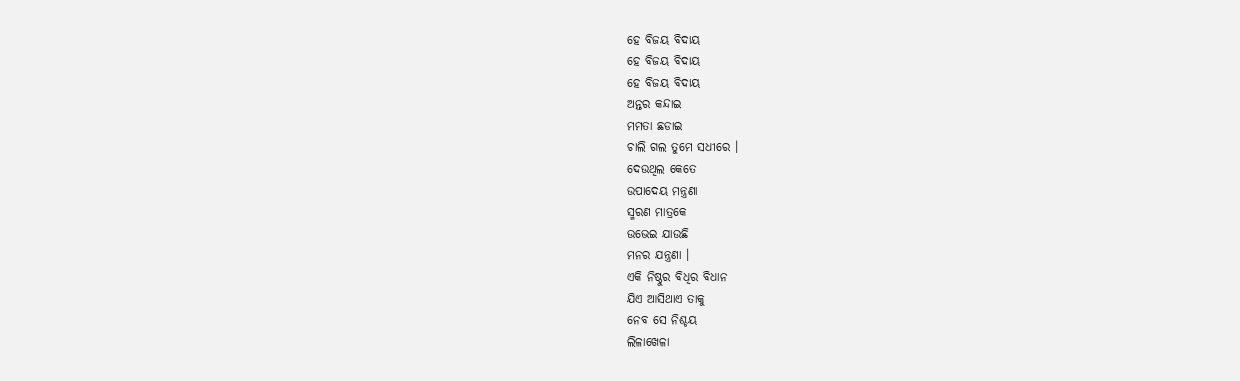ହେ ବିଜୟ ବିଦାୟ
ହେ ବିଜୟ ବିଦାୟ
ହେ ବିଜୟ ବିଦାୟ
ଅନ୍ତର କନ୍ଦାଇ
ମମତା ଛଡାଇ
ଚାଲି ଗଲ ତୁମେ ସଧୀରେ ।
ଦେଉଥିଲ କେତେ
ଉପାଦେୟ ମନ୍ତ୍ରଣା
ସ୍ମରଣ ମାତ୍ରକେ
ଉଭେଇ ଯାଉଛି
ମନର ଯନ୍ତ୍ରଣା ।
ଏକି ନିଷ୍ଠୁର ବିଧିର ବିଧାନ
ଯିଏ ଆସିଥାଏ ତାକୁ
ନେବ ସେ ନିଶ୍ଚୟ
ଲିଳାଖେଳା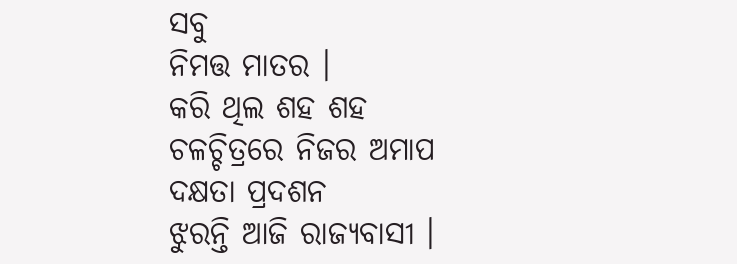ସବୁ
ନିମତ୍ତ ମାତର ।
କରି ଥିଲ ଶହ ଶହ
ଚଳଚ୍ଚିତ୍ରରେ ନିଜର ଅମାପ
ଦକ୍ଷତା ପ୍ରଦଶନ
ଝୁରନ୍ତି ଆଜି ରାଜ୍ୟବାସୀ ।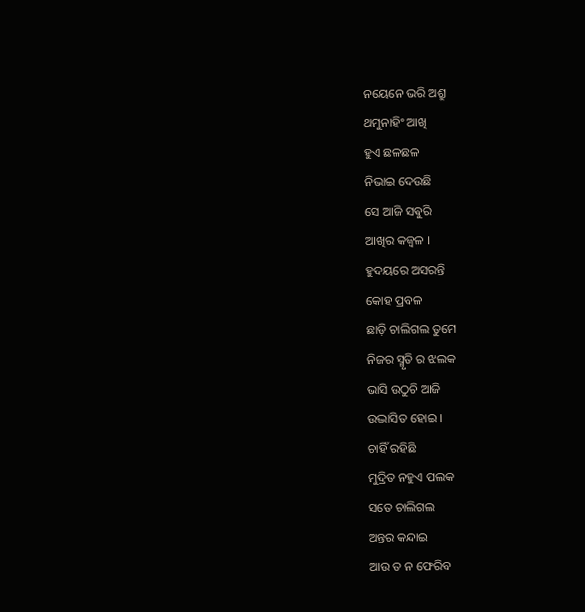ନୟେନେ ଭରି ଅଶ୍ରୁ
ଥମୁନାହିଂ ଆଖି
ହୁଏ ଛଳଛଳ
ନିଭାଇ ଦେଉଛି
ସେ ଆଜି ସଵୁରି
ଆଖିର କଜ୍ବଳ ।
ହୁଦୟରେ ଅସରନ୍ତି
କୋହ ପ୍ରବଳ
ଛାଡ଼ି ଚାଲିଗଲ ତୁମେ
ନିଜର ସ୍ମୃତି ର ଝଲକ
ଭାସି ଉଠୁଚି ଆଜି
ଉଦ୍ଭାସିତ ହୋଇ ।
ଚାହିଁ ରହିଛି
ମୁଦ୍ରିତ ନହୁଏ ପଲକ
ସତେ ଚାଲିଗଲ
ଅନ୍ତର କନ୍ଦାଇ
ଆଉ ତ ନ ଫେରିବ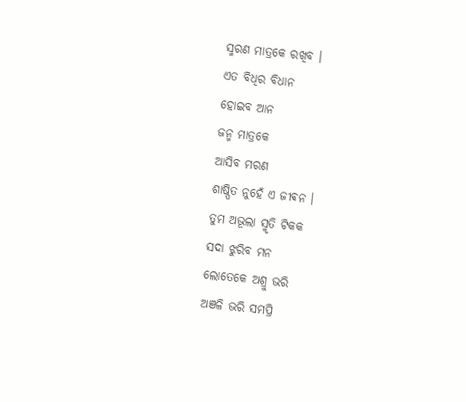ସ୍ମରଣ ମାତ୍ରକେ ରଖିବ ।
ଏତ ବିଧିର ବିଧାନ
ହୋଇବ ଆନ
ଜନ୍ମ ମାତ୍ରକେ
ଆସିବ ମରଣ
ଶାଷ୍ପିତ ନୁହେଁ ଏ ଜୀଵନ ।
ତୁମ ଅଭୂଲା ସ୍ମୃତି ଟିକକ
ସଦା ଝୁରିବ ମନ
ଲୋତେକେ ଅଶ୍ରୁ ଭରି
ଅଞଳି ଭରି ସମପ୍ରି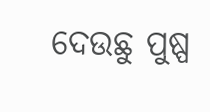ଦେଉଛୁ ପୁଷ୍ପ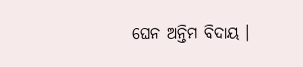ଘେନ ଅନ୍ତିମ ବିଦାୟ ।